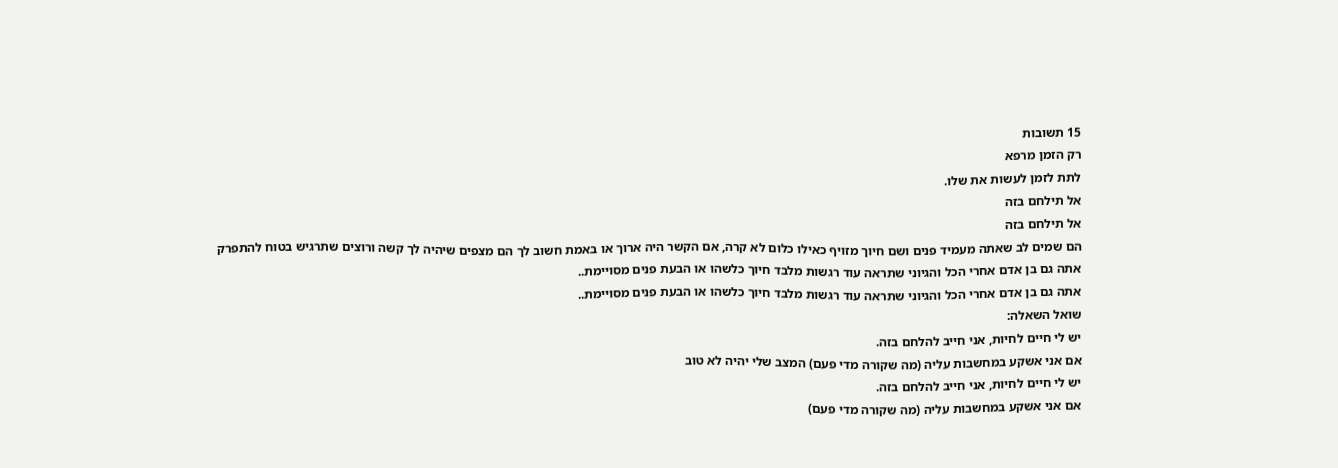15 תשובות
רק הזמן מרפא
לתת לזמן לעשות את שלו.
אל תילחם בזה
אל תילחם בזה
הם שמים לב שאתה מעמיד פנים ושם חיוך מזויף כאילו כלום לא קרה, אם הקשר היה ארוך או באמת חשוב לך הם מצפים שיהיה לך קשה ורוצים שתרגיש בטוח להתפרק
אתה גם בן אדם אחרי הכל והגיוני שתראה עוד רגשות מלבד חיוך כלשהו או הבעת פנים מסויימת..
אתה גם בן אדם אחרי הכל והגיוני שתראה עוד רגשות מלבד חיוך כלשהו או הבעת פנים מסויימת..
שואל השאלה:
יש לי חיים לחיות, אני חייב להלחם בזה.
אם אני אשקע במחשבות עליה (מה שקורה מדי פעם) המצב שלי יהיה לא טוב
יש לי חיים לחיות, אני חייב להלחם בזה.
אם אני אשקע במחשבות עליה (מה שקורה מדי פעם)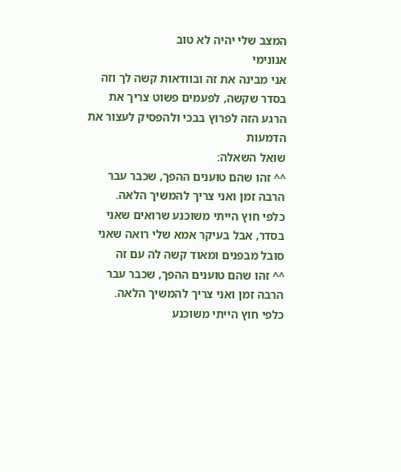המצב שלי יהיה לא טוב
אנונימי
אני מבינה את זה ובוודאות קשה לך וזה בסדר שקשה, לפעמים פשוט צריך את הרגע הזה לפרוץ בבכי ולהפסיק לעצור את הדמעות
שואל השאלה:
^^ זהו שהם טוענים ההפך, שכבר עבר הרבה זמן ואני צריך להמשיך הלאה.
כלפי חוץ הייתי משוכנע שרואים שאני בסדר, אבל בעיקר אמא שלי רואה שאני סובל מבפנים ומאוד קשה לה עם זה
^^ זהו שהם טוענים ההפך, שכבר עבר הרבה זמן ואני צריך להמשיך הלאה.
כלפי חוץ הייתי משוכנע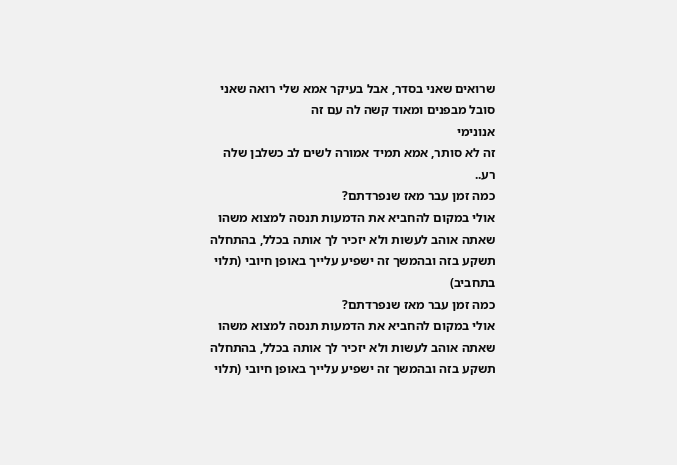שרואים שאני בסדר, אבל בעיקר אמא שלי רואה שאני סובל מבפנים ומאוד קשה לה עם זה
אנונימי
זה לא סותר, אמא תמיד אמורה לשים לב כשלבן שלה רע..
כמה זמן עבר מאז שנפרדתם?
אולי במקום להחביא את הדמעות תנסה למצוא משהו שאתה אוהב לעשות ולא יזכיר לך אותה בכלל, בהתחלה תשקע בזה ובהמשך זה ישפיע עלייך באופן חיובי (תלוי בתחביב)
כמה זמן עבר מאז שנפרדתם?
אולי במקום להחביא את הדמעות תנסה למצוא משהו שאתה אוהב לעשות ולא יזכיר לך אותה בכלל, בהתחלה תשקע בזה ובהמשך זה ישפיע עלייך באופן חיובי (תלוי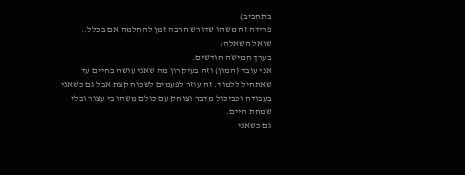בתחביב)
פרידה זה משהו שדורש הרבה זמן להחלמה אם בכלל..
שואל השאלה:
בערך חמישה חודשים.
אני עובד (המון) וזה בעיקרון מה שאני עושה בחיים עד שאתחיל ללמוד. זה עוזר לפעמים לשכוח קצת אבל גם כשאני בעבודה וכביכול מדבר וצוחק עם כולם משהו בי עצור ובלי שמחת חיים.
גם כשאני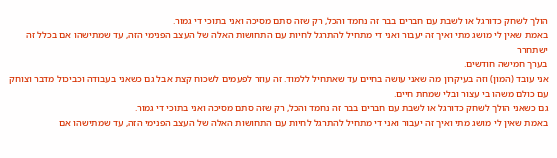הולך לשחק כדורגל או לשבת עם חברים בבר זה נחמד והכל, רק שזה סתם מסיכה ואני בתוכי די גמור.
באמת שאין לי מושג מתי ואיך זה יעבור ואני די מתחיל להתרגל לחיות עם התחושות האלה של העצב הפנימי הזה, עד שמתישהו אם בכלל זה ישתחרר
בערך חמישה חודשים.
אני עובד (המון) וזה בעיקרון מה שאני עושה בחיים עד שאתחיל ללמוד. זה עוזר לפעמים לשכוח קצת אבל גם כשאני בעבודה וכביכול מדבר וצוחק עם כולם משהו בי עצור ובלי שמחת חיים.
גם כשאני הולך לשחק כדורגל או לשבת עם חברים בבר זה נחמד והכל, רק שזה סתם מסיכה ואני בתוכי די גמור.
באמת שאין לי מושג מתי ואיך זה יעבור ואני די מתחיל להתרגל לחיות עם התחושות האלה של העצב הפנימי הזה, עד שמתישהו אם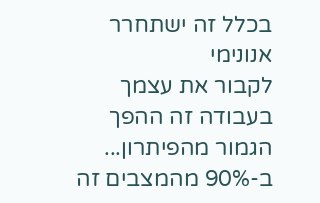בכלל זה ישתחרר
אנונימי
לקבור את עצמך בעבודה זה ההפך הגמור מהפיתרון... ב-90% מהמצבים זה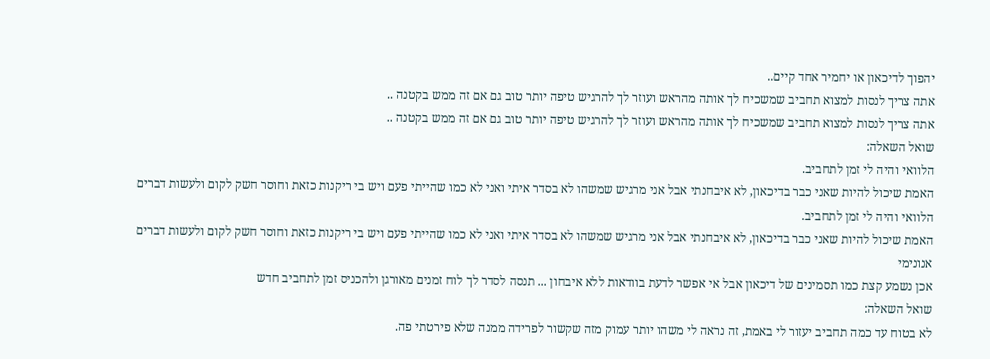יהפוך לדיכאון או יחמיר אחד קיים..
אתה צריך לנסות למצוא תחביב שמשכיח לך אותה מהראש ועוזר לך להרגיש טיפה יותר טוב גם אם זה ממש בקטנה ..
אתה צריך לנסות למצוא תחביב שמשכיח לך אותה מהראש ועוזר לך להרגיש טיפה יותר טוב גם אם זה ממש בקטנה ..
שואל השאלה:
הלוואי והיה לי זמן לתחביב.
האמת שיכול להיות שאני כבר בדיכאון, לא איבחנתי אבל אני מרגיש שמשהו לא בסדר איתי ואני לא כמו שהייתי פעם ויש בי ריקנות כזאת וחוסר חשק לקום ולעשות דברים
הלוואי והיה לי זמן לתחביב.
האמת שיכול להיות שאני כבר בדיכאון, לא איבחנתי אבל אני מרגיש שמשהו לא בסדר איתי ואני לא כמו שהייתי פעם ויש בי ריקנות כזאת וחוסר חשק לקום ולעשות דברים
אנונימי
אכן נשמע קצת כמו תסמינים של דיכאון אבל אי אפשר לדעת בוודאות ללא איבחון ... תנסה לסדר לך לוח זמנים מאורגן ולהכניס זמן לתחביב חדש
שואל השאלה:
לא בטוח עד כמה תחביב יעזור לי באמת, זה נראה לי משהו יותר עמוק מזה שקשור לפרידה ממנה שלא פירטתי פה.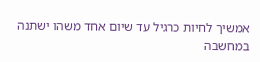אמשיך לחיות כרגיל עד שיום אחד משהו ישתנה במחשבה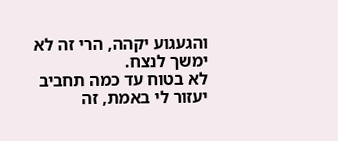והגעגוע יקהה, הרי זה לא ימשך לנצח.
לא בטוח עד כמה תחביב יעזור לי באמת, זה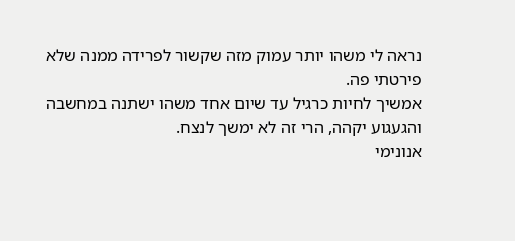נראה לי משהו יותר עמוק מזה שקשור לפרידה ממנה שלא פירטתי פה.
אמשיך לחיות כרגיל עד שיום אחד משהו ישתנה במחשבה והגעגוע יקהה, הרי זה לא ימשך לנצח.
אנונימי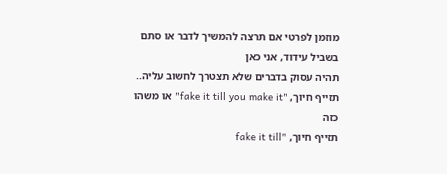מוזמן לפרטי אם תרצה להמשיך לדבר או סתם בשביל עידוד, אני כאן
תהיה עסוק בדברים שלא תצטרך לחשוב עליה..
תזייף חיוך, "fake it till you make it" או משהו כזה
תזייף חיוך, "fake it till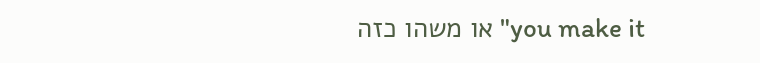you make it" או משהו כזה